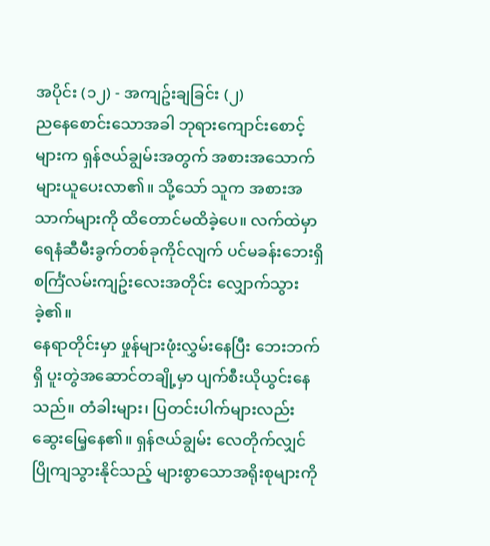အပိုင်း (၁၂) - အကျဥ်းချခြင်း (၂)
ညနေစောင်းသောအခါ ဘုရားကျောင်းစောင့်များက ရှန်ဇယ်ချွမ်းအတွက် အစားအသောက်များယူပေးလာ၏။ သို့သော် သူက အစားအသာက်များကို ထိတောင်မထိခဲ့ပေ။ လက်ထဲမှာ ရေနံဆီမီးခွက်တစ်ခုကိုင်လျက် ပင်မခန်းဘေးရှိ စင်္ကြံလမ်းကျဥ်းလေးအတိုင်း လျှောက်သွားခဲ့၏။
နေရာတိုင်းမှာ ဖှုန်များဖုံးလွှမ်းနေပြီး ဘေးဘက်ရှိ ပူးတွဲအဆောင်တချို့မှာ ပျက်စီးယိုယွင်းနေသည်။ တံခါးများ၊ ပြတင်းပါက်များလည်း ဆွေးမြေ့နေ၏။ ရှန်ဇယ်ချွမ်း လေတိုက်လျှင် ပြိုကျသွားနိုင်သည့် များစွာသောအရိုးစုများကို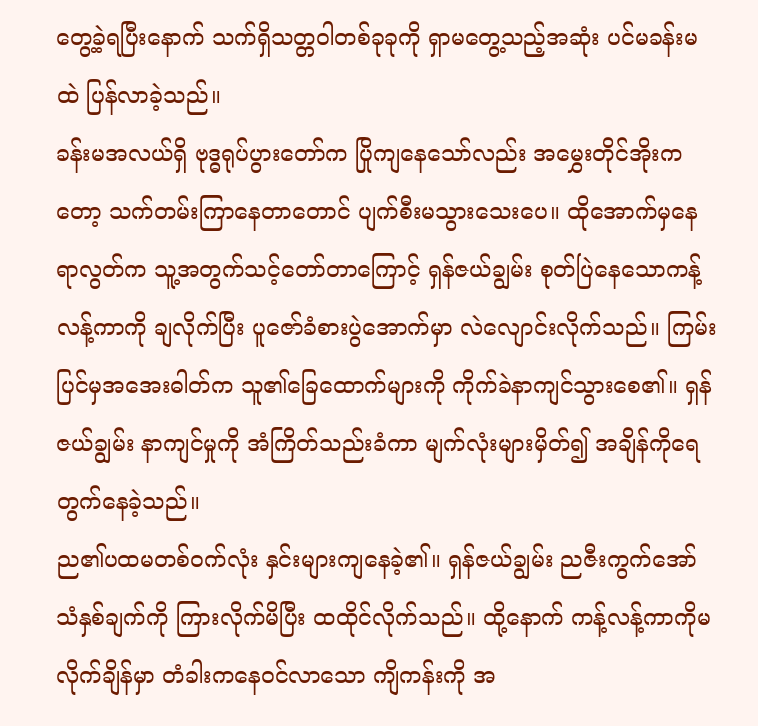တွေ့ခဲ့ရပြီးနောက် သက်ရှိသတ္တဝါတစ်ခုခုကို ရှာမတွေ့သည့်အဆုံး ပင်မခန်းမထဲ ပြန်လာခဲ့သည်။
ခန်းမအလယ်ရှိ ဗုဒ္ဓရုပ်ပွားတော်က ပြိုကျနေသော်လည်း အမွှေးတိုင်အိုးကတော့ သက်တမ်းကြာနေတာတောင် ပျက်စီးမသွားသေးပေ။ ထိုအောက်မှနေရာလွတ်က သူ့အတွက်သင့်တော်တာကြောင့် ရှန်ဇယ်ချွမ်း စုတ်ပြဲနေသောကန့်လန့်ကာကို ချလိုက်ပြီး ပူဇော်ခံစားပွဲအောက်မှာ လဲလျောင်းလိုက်သည်။ ကြမ်းပြင်မှအအေးဓါတ်က သူ၏ခြေထောက်များကို ကိုက်ခဲနာကျင်သွားစေ၏။ ရှန်ဇယ်ချွမ်း နာကျင်မှုကို အံကြိတ်သည်းခံကာ မျက်လုံးများမှိတ်၍ အချိန်ကိုရေတွက်နေခဲ့သည်။
ည၏ပထမတစ်ဝက်လုံး နှင်းများကျနေခဲ့၏။ ရှန်ဇယ်ချွမ်း ညဇီးကွက်အော်သံနှစ်ချက်ကို ကြားလိုက်မိပြီး ထထိုင်လိုက်သည်။ ထို့နောက် ကန့်လန့်ကာကိုမလိုက်ချိန်မှာ တံခါးကနေဝင်လာသော ကျိကန်းကို အ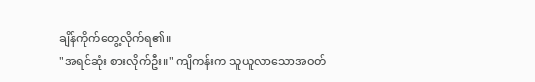ချိန်ကိုက်တွေ့လိုက်ရ၏။
"အရင်ဆုံး စားလိုက်ဦး။" ကျိကန်းက သူယူလာသောအဝတ်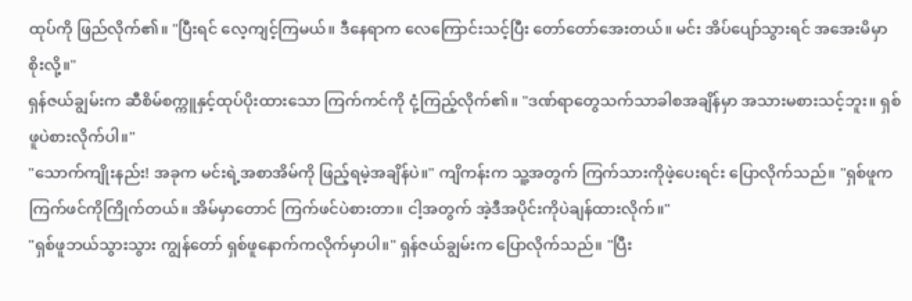ထုပ်ကို ဖြည်လိုက်၏။ "ပြီးရင် လေ့ကျင့်ကြမယ်။ ဒီနေရာက လေကြောင်းသင့်ပြီး တော်တော်အေးတယ်။ မင်း အိပ်ပျော်သွားရင် အအေးမိမှာစိုးလို့။"
ရှန်ဇယ်ချွမ်းက ဆီစိမ်စက္ကူနှင့်ထုပ်ပိုးထားသော ကြက်ကင်ကို ငုံ့ကြည့်လိုက်၏။ "ဒဏ်ရာတွေသက်သာခါစအချိန်မှာ အသားမစားသင့်ဘူး။ ရှစ်ဖူပဲစားလိုက်ပါ။"
"သောက်ကျိုးနည်း! အခုက မင်းရဲ့အစာအိမ်ကို ဖြည့်ရမဲ့အချိန်ပဲ။" ကျိကန်းက သူ့အတွက် ကြက်သားကိုဖဲ့ပေးရင်း ပြောလိုက်သည်။ "ရှစ်ဖူက ကြက်ဖင်ကိုကြိုက်တယ်။ အိမ်မှာတောင် ကြက်ဖင်ပဲစားတာ။ ငါ့အတွက် အဲ့ဒီအပိုင်းကိုပဲချန်ထားလိုက်။"
"ရှစ်ဖူဘယ်သွားသွား ကျွန်တော် ရှစ်ဖူနောက်ကလိုက်မှာပါ။" ရှန်ဇယ်ချွမ်းက ပြောလိုက်သည်။ "ပြီး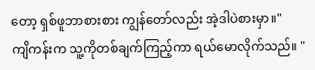တော့ ရှစ်ဖူဘာစားစား ကျွန်တော်လည်း အဲ့ဒါပဲစားမှာ။"
ကျိကန်းက သူ့ကိုတစ်ချက်ကြည့်ကာ ရယ်မောလိုက်သည်။ "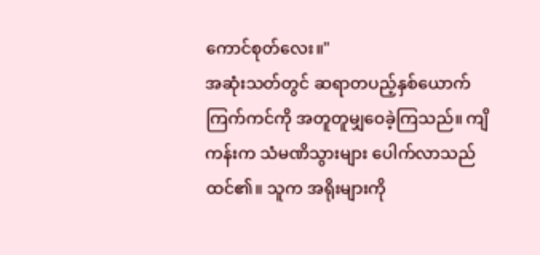ကောင်စုတ်လေး။"
အဆုံးသတ်တွင် ဆရာတပည့်နှစ်ယောက် ကြက်ကင်ကို အတူတူမျှဝေခဲ့ကြသည်။ ကျိကန်းက သံမဏိသွားများ ပေါက်လာသည်ထင်၏။ သူက အရိုးများကို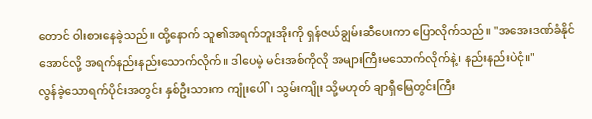တောင် ဝါးစားနေခဲ့သည်။ ထို့နောက် သူ၏အရက်ဘူးအိုးကို ရှန်ဇယ်ချွမ်းဆီပေးကာ ပြောလိုက်သည်။ "အအေးဒဏ်ခံနိုင်အောင်လို့ အရက်နည်းနည်းသောက်လိုက်။ ဒါပေမဲ့ မင်းအစ်ကိုလို အများကြီးမသောက်လိုက်နဲ့၊ နည်းနည်းပဲငုံ။"
လွန်ခဲ့သောရက်ပိုင်းအတွင်း နှစ်ဦးသားက ကျုံးပေါ်၊ သွမ်းကျိုး သို့မဟုတ် ချာရှီမြေတွင်းကြီး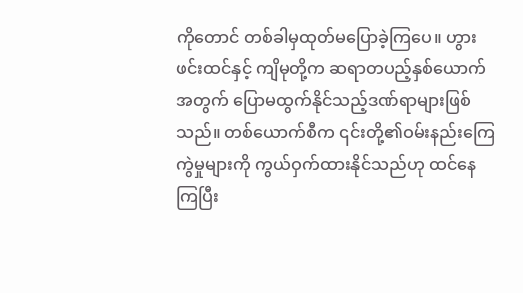ကိုတောင် တစ်ခါမှထုတ်မပြောခဲ့ကြပေ။ ဟွားဖင်းထင်နှင့် ကျိမုတို့က ဆရာတပည့်နှစ်ယောက်အတွက် ပြောမထွက်နိုင်သည့်ဒဏ်ရာများဖြစ်သည်။ တစ်ယောက်စီက ၎င်းတို့၏ဝမ်းနည်းကြေကွဲမှုများကို ကွယ်ဝှက်ထားနိုင်သည်ဟု ထင်နေကြပြီး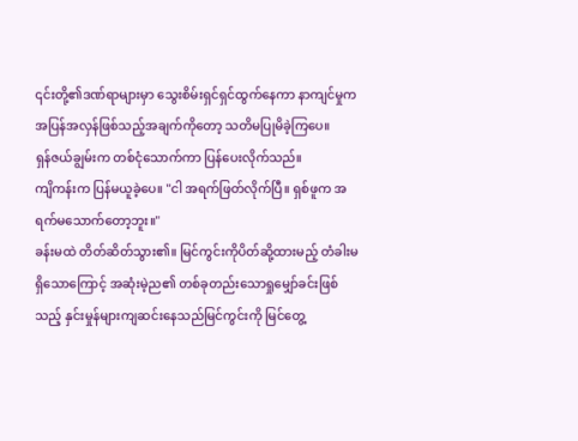၎င်းတို့၏ဒဏ်ရာများမှာ သွေးစိမ်းရှင်ရှင်ထွက်နေကာ နာကျင်မှုက အပြန်အလှန်ဖြစ်သည့်အချက်ကိုတော့ သတိမပြုမိခဲ့ကြပေ။
ရှန်ဇယ်ချွမ်းက တစ်ငုံသောက်ကာ ပြန်ပေးလိုက်သည်။
ကျိကန်းက ပြန်မယူခဲ့ပေ။ "ငါ အရက်ဖြတ်လိုက်ပြီ။ ရှစ်ဖူက အရက်မသောက်တော့ဘူး။"
ခန်းမထဲ တိတ်ဆိတ်သွား၏။ မြင်ကွင်းကိုပိတ်ဆို့ထားမည့် တံခါးမရှိသောကြောင့် အဆုံးမဲ့ည၏ တစ်ခုတည်းသောရှုမျှော်ခင်းဖြစ်သည့် နှင်းမှုန်များကျဆင်းနေသည်မြင်ကွင်းကို မြင်တွေ့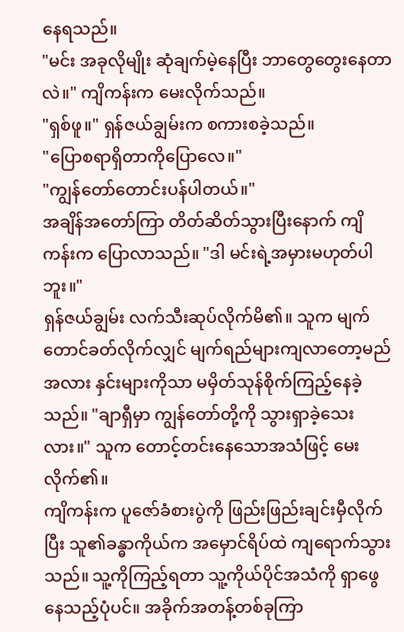နေရသည်။
"မင်း အခုလိုမျိုး ဆုံချက်မဲ့နေပြီး ဘာတွေတွေးနေတာလဲ။" ကျိကန်းက မေးလိုက်သည်။
"ရှစ်ဖူ။" ရှန်ဇယ်ချွမ်းက စကားစခဲ့သည်။
"ပြောစရာရှိတာကိုပြောလေ။"
"ကျွန်တော်တောင်းပန်ပါတယ်။"
အချိန်အတော်ကြာ တိတ်ဆိတ်သွားပြီးနောက် ကျိကန်းက ပြောလာသည်။ "ဒါ မင်းရဲ့အမှားမဟုတ်ပါဘူး။"
ရှန်ဇယ်ချွမ်း လက်သီးဆုပ်လိုက်မိ၏။ သူက မျက်တောင်ခတ်လိုက်လျှင် မျက်ရည်များကျလာတော့မည်အလား နှင်းများကိုသာ မမှိတ်သုန်စိုက်ကြည့်နေခဲ့သည်။ "ချာရှီမှာ ကျွန်တော်တို့ကို သွားရှာခဲ့သေးလား။" သူက တောင့်တင်းနေသောအသံဖြင့် မေးလိုက်၏။
ကျိကန်းက ပူဇော်ခံစားပွဲကို ဖြည်းဖြည်းချင်းမှီလိုက်ပြီး သူ၏ခန္ဓာကိုယ်က အမှောင်ရိပ်ထဲ ကျရောက်သွားသည်။ သူ့ကိုကြည့်ရတာ သူ့ကိုယ်ပိုင်အသံကို ရှာဖွေနေသည့်ပုံပင်။ အခိုက်အတန့်တစ်ခုကြာ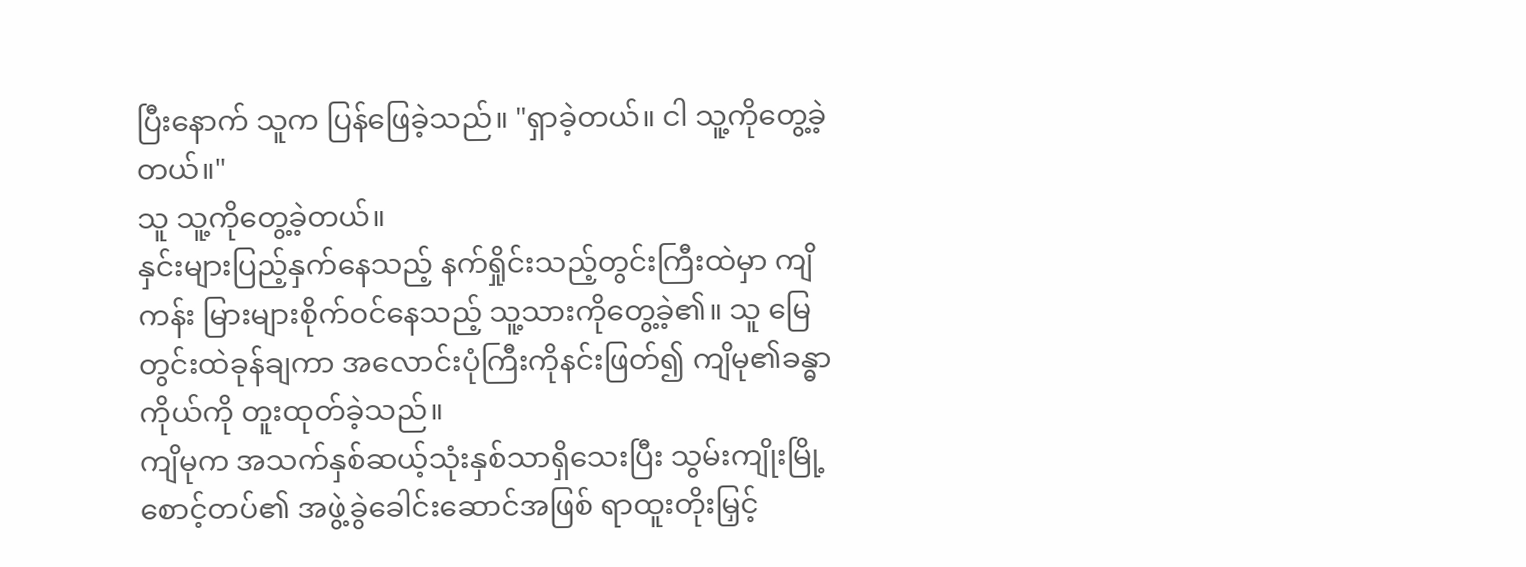ပြီးနောက် သူက ပြန်ဖြေခဲ့သည်။ "ရှာခဲ့တယ်။ ငါ သူ့ကိုတွေ့ခဲ့တယ်။"
သူ သူ့ကိုတွေ့ခဲ့တယ်။
နှင်းများပြည့်နှက်နေသည့် နက်ရှိုင်းသည့်တွင်းကြီးထဲမှာ ကျိကန်း မြားများစိုက်ဝင်နေသည့် သူ့သားကိုတွေ့ခဲ့၏။ သူ မြေတွင်းထဲခုန်ချကာ အလောင်းပုံကြီးကိုနင်းဖြတ်၍ ကျိမု၏ခန္ဓာကိုယ်ကို တူးထုတ်ခဲ့သည်။
ကျိမုက အသက်နှစ်ဆယ့်သုံးနှစ်သာရှိသေးပြီး သွမ်းကျိုးမြို့စောင့်တပ်၏ အဖွဲ့ခွဲခေါင်းဆောင်အဖြစ် ရာထူးတိုးမြှင့်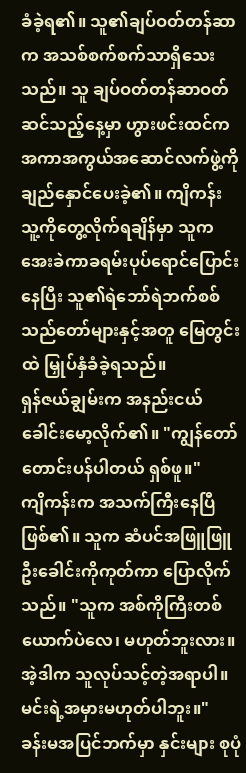ခံခဲ့ရ၏။ သူ၏ချပ်ဝတ်တန်ဆာက အသစ်စက်စက်သာရှိသေးသည်။ သူ ချပ်ဝတ်တန်ဆာဝတ်ဆင်သည့်နေ့မှာ ဟွားဖင်းထင်က အကာအကွယ်အဆောင်လက်ဖွဲ့ကို ချည်နှောင်ပေးခဲ့၏။ ကျိကန်း သူ့ကိုတွေ့လိုက်ရချိန်မှာ သူက အေးခဲကာခရမ်းပုပ်ရောင်ပြောင်းနေပြီး သူ၏ရဲဘော်ရဲဘက်စစ်သည်တော်များနှင့်အတူ မြေတွင်းထဲ မြှုပ်နှံခံခဲ့ရသည်။
ရှန်ဇယ်ချွမ်းက အနည်းငယ်ခေါင်းမော့လိုက်၏။ "ကျွန်တော်တောင်းပန်ပါတယ် ရှစ်ဖူ။"
ကျိကန်းက အသက်ကြီးနေပြီဖြစ်၏။ သူက ဆံပင်အဖြူဖြူဦးခေါင်းကိုကုတ်ကာ ပြောလိုက်သည်။ "သူက အစ်ကိုကြီးတစ်ယောက်ပဲလေ၊ မဟုတ်ဘူးလား။ အဲ့ဒါက သူလုပ်သင့်တဲ့အရာပါ။ မင်းရဲ့အမှားမဟုတ်ပါဘူး။"
ခန်းမအပြင်ဘက်မှာ နှင်းများ စုပုံ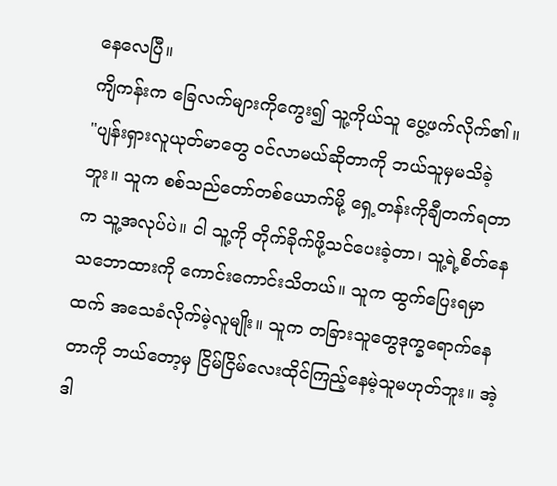နေလေပြီ။
ကျိကန်းက ခြေလက်များကိုကွေး၍ သူ့ကိုယ်သူ ပွေ့ဖက်လိုက်၏။ "ပျန်းရှားလူယုတ်မာတွေ ဝင်လာမယ်ဆိုတာကို ဘယ်သူမှမသိခဲ့ဘူး။ သူက စစ်သည်တော်တစ်ယောက်မို့ ရှေ့တန်းကိုချီတက်ရတာက သူ့အလုပ်ပဲ။ ငါ သူ့ကို တိုက်ခိုက်ဖို့သင်ပေးခဲ့တာ၊ သူ့ရဲ့စိတ်နေသဘောထားကို ကောင်းကောင်းသိတယ်။ သူက ထွက်ပြေးရမှာထက် အသေခံလိုက်မဲ့လူမျိုး။ သူက တခြားသူတွေဒုက္ခရောက်နေတာကို ဘယ်တော့မှ ငြိမ်ငြိမ်လေးထိုင်ကြည့်နေမဲ့သူမဟုတ်ဘူး။ အဲ့ဒါ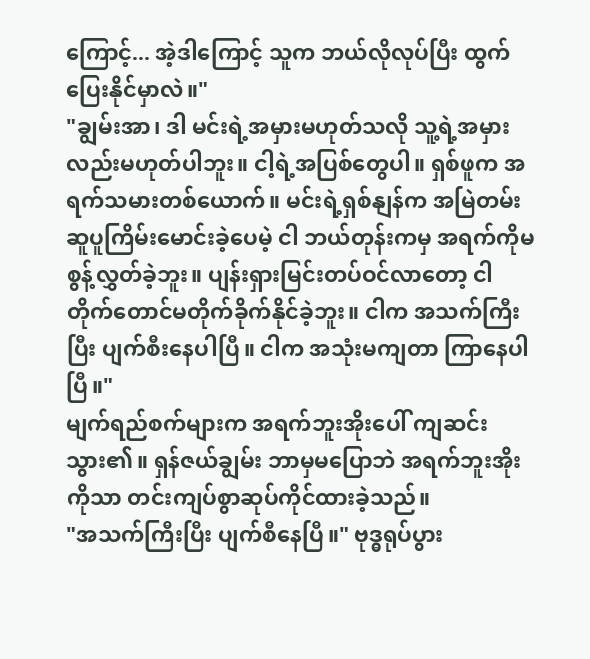ကြောင့်... အဲ့ဒါကြောင့် သူက ဘယ်လိုလုပ်ပြီး ထွက်ပြေးနိုင်မှာလဲ။"
"ချွမ်းအာ၊ ဒါ မင်းရဲ့အမှားမဟုတ်သလို သူ့ရဲ့အမှားလည်းမဟုတ်ပါဘူး။ ငါ့ရဲ့အပြစ်တွေပါ။ ရှစ်ဖူက အရက်သမားတစ်ယောက်။ မင်းရဲ့ရှစ်နျန်က အမြဲတမ်းဆူပူကြိမ်းမောင်းခဲ့ပေမဲ့ ငါ ဘယ်တုန်းကမှ အရက်ကိုမစွန့်လွှတ်ခဲ့ဘူး။ ပျန်းရှားမြင်းတပ်ဝင်လာတော့ ငါ တိုက်တောင်မတိုက်ခိုက်နိုင်ခဲ့ဘူး။ ငါက အသက်ကြီးပြီး ပျက်စီးနေပါပြီ။ ငါက အသုံးမကျတာ ကြာနေပါပြီ။"
မျက်ရည်စက်များက အရက်ဘူးအိုးပေါ် ကျဆင်းသွား၏။ ရှန်ဇယ်ချွမ်း ဘာမှမပြောဘဲ အရက်ဘူးအိုးကိုသာ တင်းကျပ်စွာဆုပ်ကိုင်ထားခဲ့သည်။
"အသက်ကြီးပြီး ပျက်စီနေပြီ။" ဗုဒ္ဓရုပ်ပွား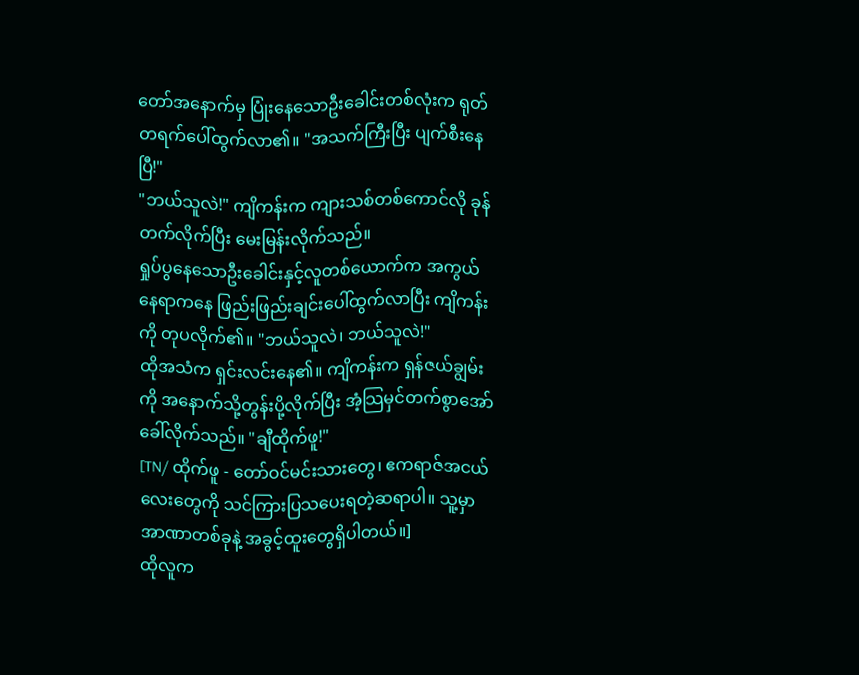တော်အနောက်မှ ပြုံးနေသောဦးခေါင်းတစ်လုံးက ရုတ်တရက်ပေါ်ထွက်လာ၏။ "အသက်ကြီးပြီး ပျက်စီးနေပြီ!"
"ဘယ်သူလဲ!" ကျိကန်းက ကျားသစ်တစ်ကောင်လို ခုန်တက်လိုက်ပြီး မေးမြန်းလိုက်သည်။
ရှုပ်ပွနေသောဦးခေါင်းနှင့်လူတစ်ယောက်က အကွယ်နေရာကနေ ဖြည်းဖြည်းချင်းပေါ်ထွက်လာပြီး ကျိကန်းကို တုပလိုက်၏။ "ဘယ်သူလဲ၊ ဘယ်သူလဲ!"
ထိုအသံက ရှင်းလင်းနေ၏။ ကျိကန်းက ရှန်ဇယ်ချွမ်းကို အနောက်သို့တွန်းပို့လိုက်ပြီး အံ့သြမှင်တက်စွာအော်ခေါ်လိုက်သည်။ "ချီထိုက်ဖူ!"
[TN/ ထိုက်ဖူ - တော်ဝင်မင်းသားတွေ၊ ဧကရာဇ်အငယ်လေးတွေကို သင်ကြားပြသပေးရတဲ့ဆရာပါ။ သူ့မှာ အာဏာတစ်ခုနဲ့ အခွင့်ထူးတွေရှိပါတယ်။]
ထိုလူက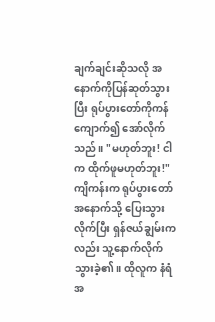ချက်ချင်းဆိုသလို အနောက်ကိုပြန်ဆုတ်သွားပြီး ရုပ်ပွားတော်ကိုကန်ကျောက်၍ အော်လိုက်သည်။ "မဟုတ်ဘူး! ငါက ထိုက်ဖူမဟုတ်ဘူး!"
ကျိကန်းက ရုပ်ပွားတော်အနောက်သို့ ပြေးသွားလိုက်ပြီး ရှန်ဇယ်ချွမ်းကလည်း သူ့နောက်လိုက်သွားခဲ့၏။ ထိုလူက နံရံအ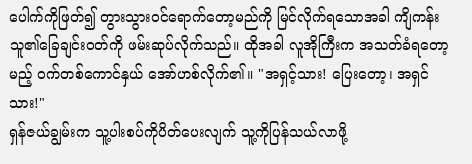ပေါက်ကိုဖြတ်၍ တွားသွားဝင်ရောက်တော့မည်ကို မြင်လိုက်ရသောအခါ ကျိကန်း သူ၏ခြေချင်းဝတ်ကို ဖမ်းဆုပ်လိုက်သည်။ ထိုအခါ လူအိုကြီးက အသတ်ခံရတော့မည့် ဝက်တစ်ကောင်နှယ် အော်ဟစ်လိုက်၏။ "အရှင့်သား! ပြေးတော့၊ အရှင်သား!"
ရှန်ဇယ်ချွမ်းက သူ့ပါးစပ်ကိုပိတ်ပေးလျက် သူ့ကိုပြန်သယ်လာဖို့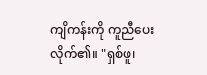ကျိကန်းကို ကူညီပေးလိုက်၏။ "ရှစ်ဖူ၊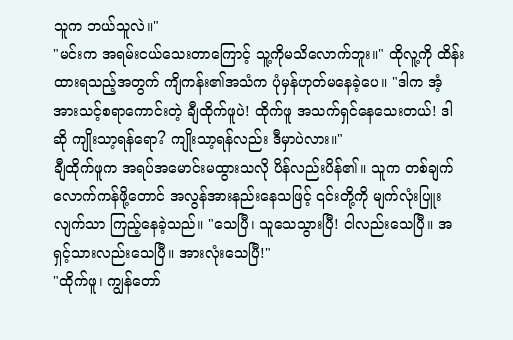သူက ဘယ်သူလဲ။"
"မင်းက အရမ်းငယ်သေးတာကြောင့် သူ့ကိုမသိလောက်ဘူး။" ထိုလူ့ကို ထိန်းထားရသည့်အတွက် ကျိကန်း၏အသံက ပုံမှန်ဟုတ်မနေခဲ့ပေ။ "ဒါက အံ့အားသင့်စရာကောင်းတဲ့ ချီထိုက်ဖူပဲ! ထိုက်ဖူ အသက်ရှင်နေသေးတယ်! ဒါဆို ကျိုးသာ့ရန်ရော? ကျိုးသာ့ရန်လည်း ဒီမှာပဲလား။"
ချီထိုက်ဖူက အရပ်အမောင်းမထွားသလို ပိန်လည်းပိန်၏။ သူက တစ်ချက်လောက်ကန်ဖို့တောင် အလွန်အားနည်းနေသဖြင့် ၎င်းတို့ကို မျက်လုံးပြူးလျက်သာ ကြည့်နေခဲ့သည်။ "သေပြီ၊ သူသေသွားပြီ! ငါလည်းသေပြီ။ အရှင့်သားလည်းသေပြီ။ အားလုံးသေပြီ!"
"ထိုက်ဖူ၊ ကျွန်တော်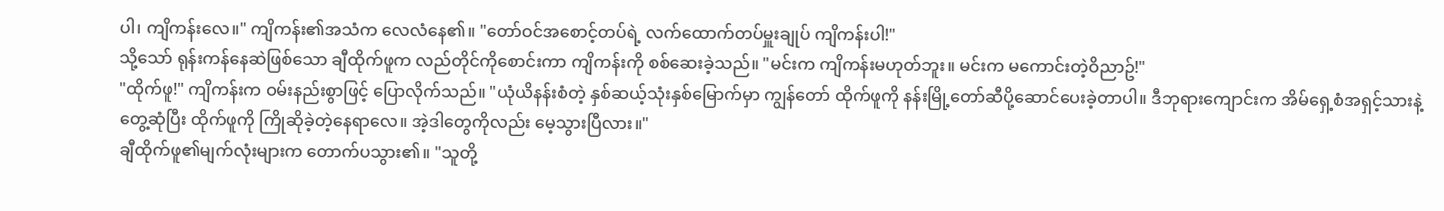ပါ၊ ကျိကန်းလေ။" ကျိကန်း၏အသံက လေလံနေ၏။ "တော်ဝင်အစောင့်တပ်ရဲ့ လက်ထောက်တပ်မှူးချုပ် ကျိကန်းပါ!"
သို့သော် ရုန်းကန်နေဆဲဖြစ်သော ချီထိုက်ဖူက လည်တိုင်ကိုစောင်းကာ ကျိကန်းကို စစ်ဆေးခဲ့သည်။ "မင်းက ကျိကန်းမဟုတ်ဘူး။ မင်းက မကောင်းတဲ့ဝိညာဥ်!"
"ထိုက်ဖူ!" ကျိကန်းက ဝမ်းနည်းစွာဖြင့် ပြောလိုက်သည်။ "ယုံယိနန်းစံတဲ့ နှစ်ဆယ့်သုံးနှစ်မြောက်မှာ ကျွန်တော် ထိုက်ဖူကို နန်းမြို့တော်ဆီပို့ဆောင်ပေးခဲ့တာပါ။ ဒီဘုရားကျောင်းက အိမ်ရှေ့စံအရှင့်သားနဲ့တွေ့ဆုံပြီး ထိုက်ဖူကို ကြိုဆိုခဲ့တဲ့နေရာလေ။ အဲ့ဒါတွေကိုလည်း မေ့သွားပြီလား။"
ချီထိုက်ဖူ၏မျက်လုံးများက တောက်ပသွား၏။ "သူတို့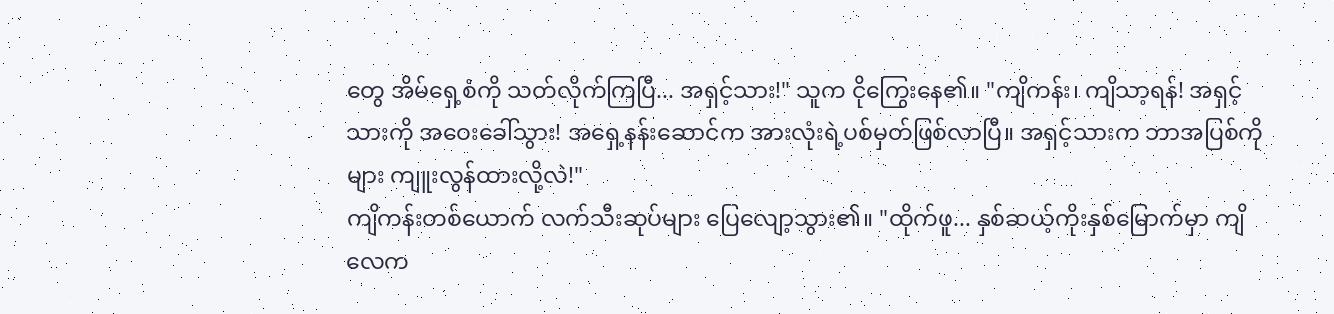တွေ အိမ်ရှေ့စံကို သတ်လိုက်ကြပြီ... အရှင့်သား!" သူက ငိုကြွေးနေ၏။ "ကျိကန်း၊ ကျိသာ့ရန်! အရှင့်သားကို အဝေးခေါ်သွား! အရှေ့နန်းဆောင်က အားလုံးရဲ့ပစ်မှတ်ဖြစ်လာပြီ။ အရှင့်သားက ဘာအပြစ်ကိုများ ကျူးလွန်ထားလို့လဲ!"
ကျိကန်းတစ်ယောက် လက်သီးဆုပ်များ ပြေလျော့သွား၏။ "ထိုက်ဖူ... နှစ်ဆယ့်ကိုးနှစ်မြောက်မှာ ကျိလေက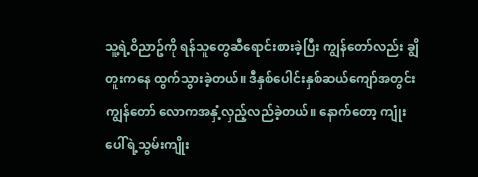သူ့ရဲ့ဝိညာဥ်ကို ရန်သူတွေဆီရောင်းစားခဲ့ပြီး ကျွန်တော်လည်း ချွိတူးကနေ ထွက်သွားခဲ့တယ်။ ဒီနှစ်ပေါင်းနှစ်ဆယ်ကျော်အတွင်း ကျွန်တော် လောကအနှံ့လှည့်လည်ခဲ့တယ်။ နောက်တော့ ကျုံးပေါ်ရဲ့သွမ်းကျိုး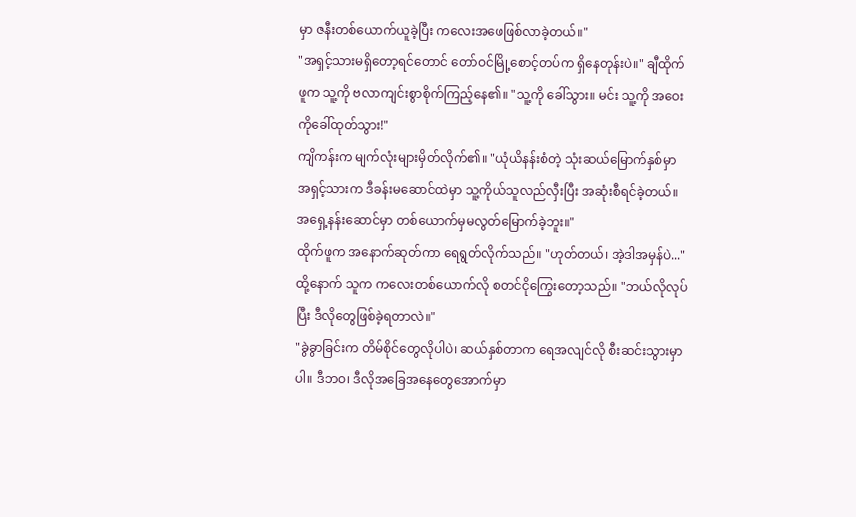မှာ ဇနီးတစ်ယောက်ယူခဲ့ပြီး ကလေးအဖေဖြစ်လာခဲ့တယ်။"
"အရှင့်သားမရှိတော့ရင်တောင် တော်ဝင်မြို့စောင့်တပ်က ရှိနေတုန်းပဲ။" ချီထိုက်ဖူက သူ့ကို ဗလာကျင်းစွာစိုက်ကြည့်နေ၏။ "သူ့ကို ခေါ်သွား။ မင်း သူ့ကို အဝေးကိုခေါ်ထုတ်သွား!"
ကျိကန်းက မျက်လုံးများမှိတ်လိုက်၏။ "ယုံယိနန်းစံတဲ့ သုံးဆယ်မြောက်နှစ်မှာ အရှင့်သားက ဒီခန်းမဆောင်ထဲမှာ သူ့ကိုယ်သူလည်လှီးပြီး အဆုံးစီရင်ခဲ့တယ်။ အရှေ့နန်းဆောင်မှာ တစ်ယောက်မှမလွတ်မြောက်ခဲ့ဘူး။"
ထိုက်ဖူက အနောက်ဆုတ်ကာ ရေရွတ်လိုက်သည်။ "ဟုတ်တယ်၊ အဲ့ဒါအမှန်ပဲ..." ထို့နောက် သူက ကလေးတစ်ယောက်လို စတင်ငိုကြွေးတော့သည်။ "ဘယ်လိုလုပ်ပြီး ဒီလိုတွေဖြစ်ခဲ့ရတာလဲ။"
"ခွဲခွာခြင်းက တိမ်စိုင်တွေလိုပါပဲ၊ ဆယ်နှစ်တာက ရေအလျင်လို စီးဆင်းသွားမှာပါ။ ဒီဘဝ၊ ဒီလိုအခြေအနေတွေအောက်မှာ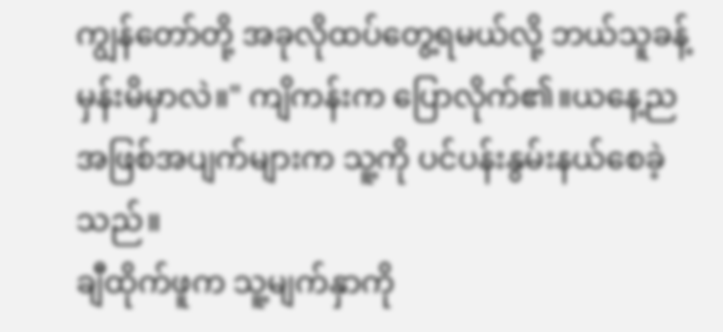ကျွန်တော်တို့ အခုလိုထပ်တွေ့ရမယ်လို့ ဘယ်သူခန့်မှန်းမိမှာလဲ။" ကျိကန်းက ပြောလိုက်၏။ယနေ့ညအဖြစ်အပျက်များက သူ့ကို ပင်ပန်းနွမ်းနယ်စေခဲ့သည်။
ချီထိုက်ဖူက သူ့မျက်နှာကို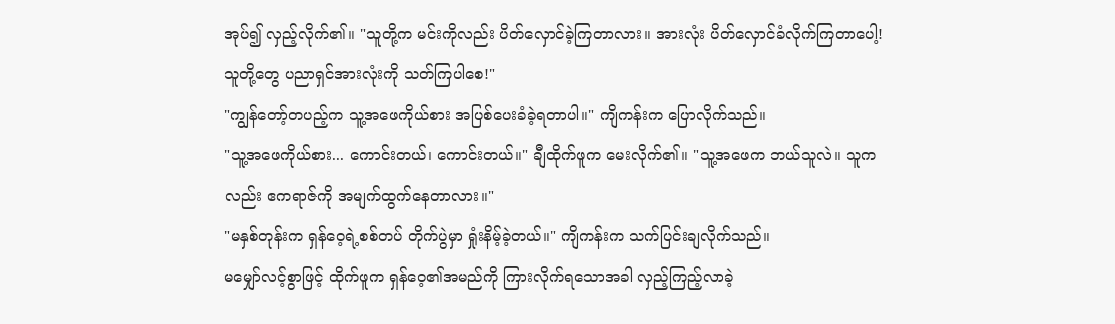အုပ်၍ လှည့်လိုက်၏။ "သူတို့က မင်းကိုလည်း ပိတ်လှောင်ခဲ့ကြတာလား။ အားလုံး ပိတ်လှောင်ခံလိုက်ကြတာပေါ့! သူတို့တွေ ပညာရှင်အားလုံးကို သတ်ကြပါစေ!"
"ကျွန်တော့်တပည့်က သူ့အဖေကိုယ်စား အပြစ်ပေးခံခဲ့ရတာပါ။" ကျိကန်းက ပြောလိုက်သည်။
"သူ့အဖေကိုယ်စား... ကောင်းတယ်၊ ကောင်းတယ်။" ချီထိုက်ဖူက မေးလိုက်၏။ "သူ့အဖေက ဘယ်သူလဲ။ သူကလည်း ဧကရာဇ်ကို အမျက်ထွက်နေတာလား။"
"မနှစ်တုန်းက ရှန်ဝေ့ရဲ့စစ်တပ် တိုက်ပွဲမှာ ရှုံးနိမ့်ခဲ့တယ်။" ကျိကန်းက သက်ပြင်းချလိုက်သည်။
မမျှော်လင့်စွာဖြင့် ထိုက်ဖူက ရှန်ဝေ့၏အမည်ကို ကြားလိုက်ရသောအခါ လှည့်ကြည့်လာခဲ့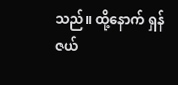သည်။ ထို့နောက် ရှန်ဇယ်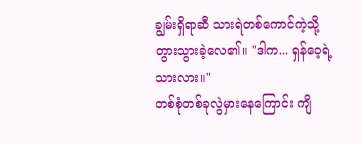ချွမ်းရှိရာဆီ သားရဲတစ်ကောင်ကဲ့သို့ တွားသွားခဲ့လေ၏။ "ဒါက... ရှန်ဝေ့ရဲ့သားလား။"
တစ်စုံတစ်ခုလွဲမှားနေကြောင်း ကျိ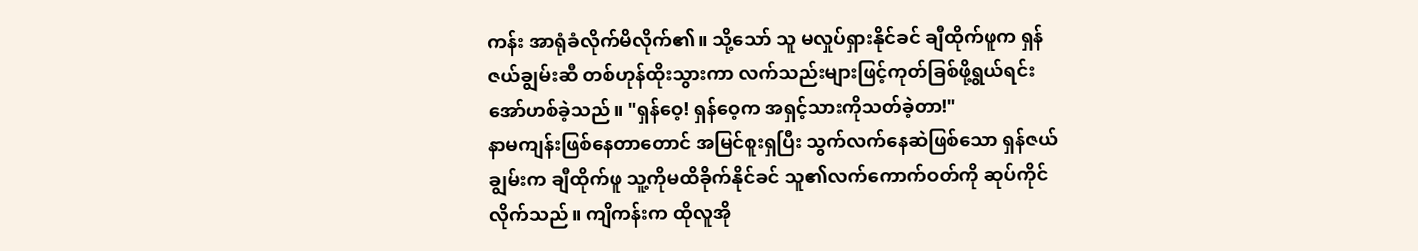ကန်း အာရုံခံလိုက်မိလိုက်၏။ သို့သော် သူ မလှုပ်ရှားနိုင်ခင် ချီထိုက်ဖူက ရှန်ဇယ်ချွမ်းဆီ တစ်ဟုန်ထိုးသွားကာ လက်သည်းများဖြင့်ကုတ်ခြစ်ဖို့ရွယ်ရင်း အော်ဟစ်ခဲ့သည်။ "ရှန်ဝေ့! ရှန်ဝေ့က အရှင့်သားကိုသတ်ခဲ့တာ!"
နာမကျန်းဖြစ်နေတာတောင် အမြင်စူးရှပြီး သွက်လက်နေဆဲဖြစ်သော ရှန်ဇယ်ချွမ်းက ချီထိုက်ဖူ သူ့ကိုမထိခိုက်နိုင်ခင် သူ၏လက်ကောက်ဝတ်ကို ဆုပ်ကိုင်လိုက်သည်။ ကျိကန်းက ထိုလူအို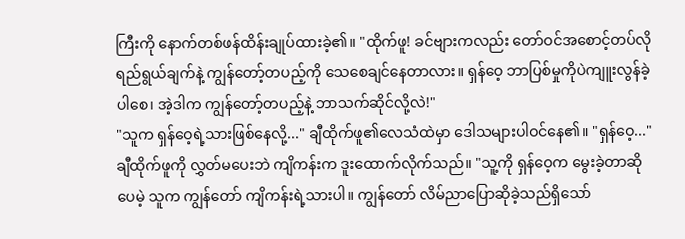ကြီးကို နောက်တစ်ဖန်ထိန်းချုပ်ထားခဲ့၏။ "ထိုက်ဖူ! ခင်ဗျားကလည်း တော်ဝင်အစောင့်တပ်လိုရည်ရွယ်ချက်နဲ့ ကျွန်တော့်တပည့်ကို သေစေချင်နေတာလား။ ရှန်ဝေ့ ဘာပြစ်မှုကိုပဲကျူးလွန်ခဲ့ပါစေ၊ အဲ့ဒါက ကျွန်တော့်တပည့်နဲ့ ဘာသက်ဆိုင်လို့လဲ!"
"သူက ရှန်ဝေ့ရဲ့သားဖြစ်နေလို့..." ချီထိုက်ဖူ၏လေသံထဲမှာ ဒေါသများပါဝင်နေ၏။ "ရှန်ဝေ့..."
ချီထိုက်ဖူကို လွှတ်မပေးဘဲ ကျိကန်းက ဒူးထောက်လိုက်သည်။ "သူ့ကို ရှန်ဝေ့က မွေးခဲ့တာဆိုပေမဲ့ သူက ကျွန်တော် ကျိကန်းရဲ့သားပါ။ ကျွန်တော် လိမ်ညာပြောဆိုခဲ့သည်ရှိသော်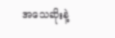အသေဆိုးနဲ့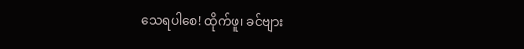သေရပါစေ! ထိုက်ဖူ၊ ခင်ဗျား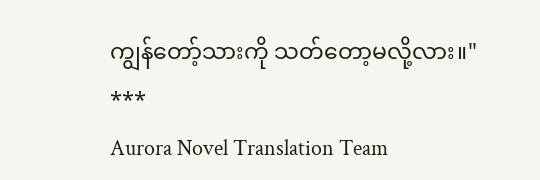ကျွန်တော့်သားကို သတ်တော့မလို့လား။"
***
Aurora Novel Translation Team